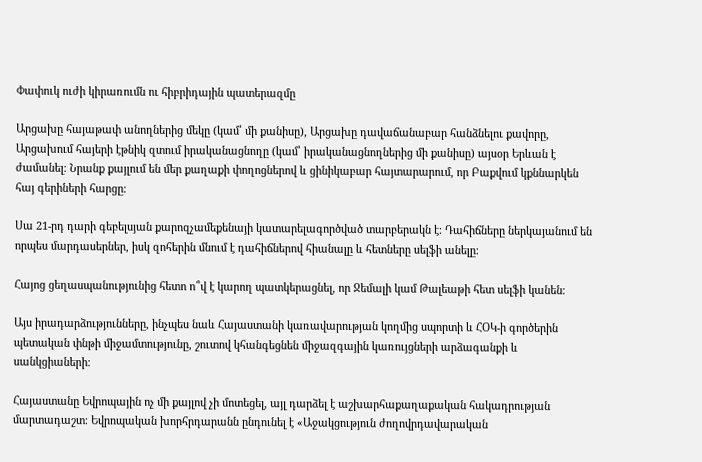Փափուկ ուժի կիրառումն ու հիբրիդային պատերազմը

Արցախը հայաթափ անողներից մեկը (կամ՝ մի քանիսը), Արցախը դավաճանաբար հանձնելու քավորը, Արցախում հայերի էթնիկ զտում իրականացնողը (կամ՝ իրականացնողներից մի քանիսը) այսօր Երևան է ժամանել։ Նրանք քայլում են մեր քաղաքի փողոցներով և ցինիկաբար հայտարարում, որ Բաքվում կքննարկեն հայ գերիների հարցը։

Սա 21-րդ դարի գեբելսյան քարոզչամեքենայի կատարելագործված տարբերակն է։ Դահիճները ներկայանում են որպես մարդասերներ, իսկ զոհերին մնում է դահիճներով հիանալը և հետները սելֆի անելը։

Հայոց ցեղասպանությունից հետո ո՞վ է կարող պատկերացնել, որ Ջեմալի կամ Թալեաթի հետ սելֆի կանեն։

Այս իրադարձությունները, ինչպես նաև Հայաստանի կառավարության կողմից սպորտի և ՀՕԿ-ի գործերին պետական փնթի միջամտությունը, շուտով կհանգեցնեն միջազգային կառույցների արձագանքի և սանկցիաների։

Հայաստանը Եվրոպային ոչ մի քայլով չի մոտեցել, այլ դարձել է աշխարհաքաղաքական հակադրության մարտադաշտ։ Եվրոպական խորհրդարանն ընդունել է «Աջակցություն ժողովրդավարական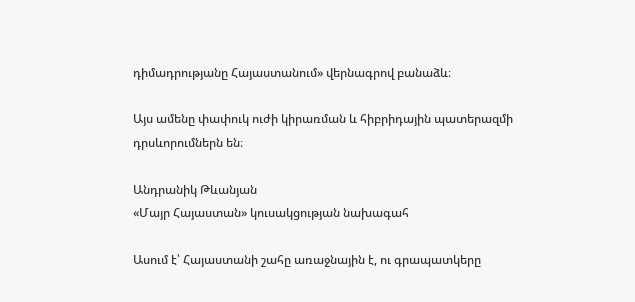դիմադրությանը Հայաստանում» վերնագրով բանաձև։

Այս ամենը փափուկ ուժի կիրառման և հիբրիդային պատերազմի դրսևորումներն են։

Անդրանիկ Թևանյան
«Մայր Հայաստան» կուսակցության նախագահ

Ասում է՝ Հայաստանի շահը առաջնային է, ու գրապատկերը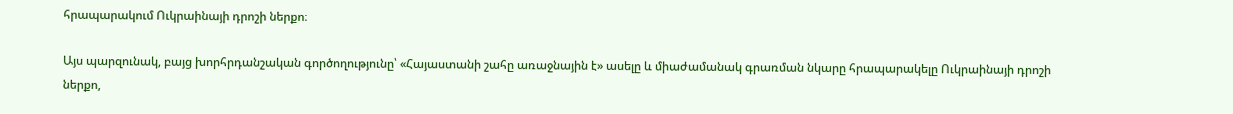հրապարակում Ուկրաինայի դրոշի ներքո։

Այս պարզունակ, բայց խորհրդանշական գործողությունը՝ «Հայաստանի շահը առաջնային է» ասելը և միաժամանակ գրառման նկարը հրապարակելը Ուկրաինայի դրոշի ներքո,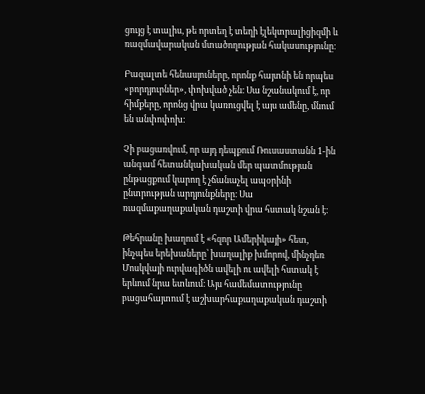ցույց է տալիս, թե որտեղ է տեղի էլեկտրալիցիզմի և ռազմավարական մտածողության հակասությունը։

Բազալտե հենասյուները, որոնք հայտնի են որպես «բորդյուրներ», փոխված չեն։ Սա նշանակում է, որ հիմքերը, որոնց վրա կառուցվել է այս ամենը, մնում են անփոփոխ։

Չի բացառվում, որ այդ դեպքում Ռուսաստանն 1-ին անգամ հետանկախական մեր պատմության ընթացքում կարող է չճանաչել ապօրինի ընտրության արդյունքները։ Սա ռազմաքաղաքական դաշտի վրա հստակ նշան է։

Թեհրանը խաղում է «հզոր Ամերիկայի» հետ, ինչպես երեխաները՝ խաղալիք խմորով, մինչդեռ Մոսկվայի ուրվագիծն ավելի ու ավելի հստակ է երևում նրա ետևում։ Այս համեմատությունը բացահայտում է աշխարհաքաղաքական դաշտի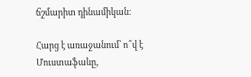ճշմարիտ դինամիկան։

Հարց է առաջանում՝ ո՞վ է Մուստաֆաևը,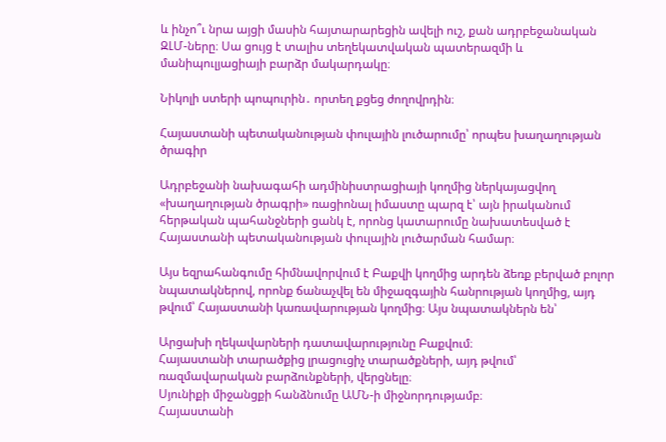և ինչո՞ւ նրա այցի մասին հայտարարեցին ավելի ուշ, քան ադրբեջանական ԶԼՄ-ները։ Սա ցույց է տալիս տեղեկատվական պատերազմի և մանիպուլյացիայի բարձր մակարդակը։

Նիկոլի ստերի պոպուրին․ որտեղ քցեց ժողովրդին։

Հայաստանի պետականության փուլային լուծարումը՝ որպես խաղաղության ծրագիր

Ադրբեջանի նախագահի ադմինիստրացիայի կողմից ներկայացվող «խաղաղության ծրագրի» ռացիոնալ իմաստը պարզ է՝ այն իրականում հերթական պահանջների ցանկ է, որոնց կատարումը նախատեսված է Հայաստանի պետականության փուլային լուծարման համար։

Այս եզրահանգումը հիմնավորվում է Բաքվի կողմից արդեն ձեռք բերված բոլոր նպատակներով, որոնք ճանաչվել են միջազգային հանրության կողմից, այդ թվում՝ Հայաստանի կառավարության կողմից։ Այս նպատակներն են՝

Արցախի ղեկավարների դատավարությունը Բաքվում։
Հայաստանի տարածքից լրացուցիչ տարածքների, այդ թվում՝ ռազմավարական բարձունքների, վերցնելը։
Սյունիքի միջանցքի հանձնումը ԱՄՆ-ի միջնորդությամբ։
Հայաստանի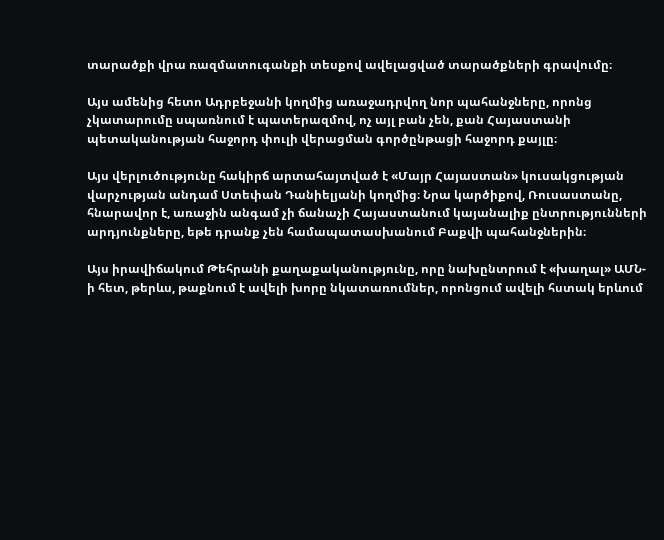տարածքի վրա ռազմատուգանքի տեսքով ավելացված տարածքների գրավումը։

Այս ամենից հետո Ադրբեջանի կողմից առաջադրվող նոր պահանջները, որոնց չկատարումը սպառնում է պատերազմով, ոչ այլ բան չեն, քան Հայաստանի պետականության հաջորդ փուլի վերացման գործընթացի հաջորդ քայլը։

Այս վերլուծությունը հակիրճ արտահայտված է «Մայր Հայաստան» կուսակցության վարչության անդամ Ստեփան Դանիելյանի կողմից։ Նրա կարծիքով, Ռուսաստանը, հնարավոր է, առաջին անգամ չի ճանաչի Հայաստանում կայանալիք ընտրությունների արդյունքները, եթե դրանք չեն համապատասխանում Բաքվի պահանջներին։

Այս իրավիճակում Թեհրանի քաղաքականությունը, որը նախընտրում է «խաղալ» ԱՄՆ-ի հետ, թերևս, թաքնում է ավելի խորը նկատառումներ, որոնցում ավելի հստակ երևում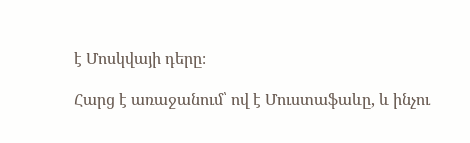է Մոսկվայի դերը։

Հարց է առաջանում՝ ով է Մուստաֆաևը, և ինչու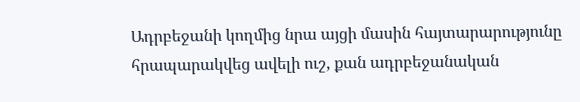Ադրբեջանի կողմից նրա այցի մասին հայտարարությունը հրապարակվեց ավելի ուշ, քան ադրբեջանական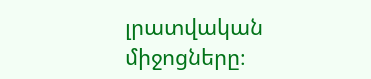լրատվական միջոցները։